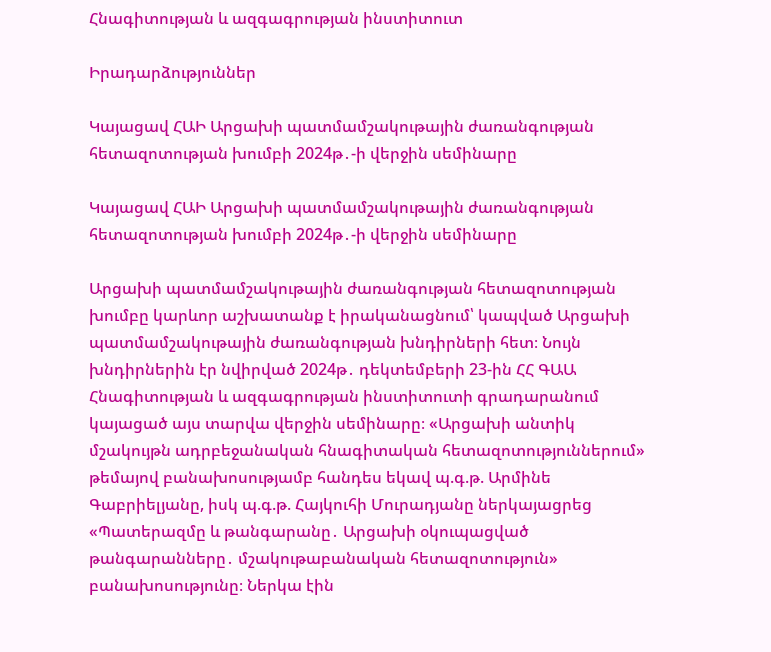Հնագիտության և ազգագրության ինստիտուտ

Իրադարձություններ

Կայացավ ՀԱԻ Արցախի պատմամշակութային ժառանգության հետազոտության խումբի 2024թ․-ի վերջին սեմինարը

Կայացավ ՀԱԻ Արցախի պատմամշակութային ժառանգության հետազոտության խումբի 2024թ․-ի վերջին սեմինարը

Արցախի պատմամշակութային ժառանգության հետազոտության խումբը կարևոր աշխատանք է իրականացնում՝ կապված Արցախի պատմամշակութային ժառանգության խնդիրների հետ։ Նույն խնդիրներին էր նվիրված 2024թ․ դեկտեմբերի 23-ին ՀՀ ԳԱԱ Հնագիտության և ազգագրության ինստիտուտի գրադարանում կայացած այս տարվա վերջին սեմինարը։ «Արցախի անտիկ մշակույթն ադրբեջանական հնագիտական հետազոտություններում» թեմայով բանախոսությամբ հանդես եկավ պ.գ.թ. Արմինե Գաբրիելյանը, իսկ պ.գ.թ. Հայկուհի Մուրադյանը ներկայացրեց «Պատերազմը և թանգարանը․ Արցախի օկուպացված թանգարանները․ մշակութաբանական հետազոտություն» բանախոսությունը։ Ներկա էին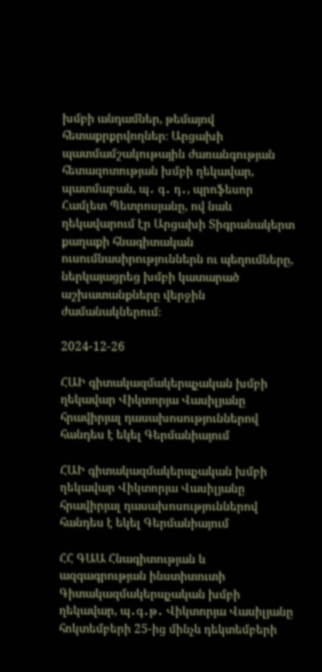խմբի անդամներ, թեմայով հետաքրքրվողներ։ Արցախի պատմամշակութային ժառանգության հետազոտության խմբի ղեկավար, պատմաբան, պ․ գ․ դ․, պրոֆեսոր Համլետ Պետրոսյանը, ով նաև ղեկավարում էր Արցախի Տիգրանակերտ քաղաքի հնագիտական ուսումնասիրություններն ու պեղումները, ներկայացրեց խմբի կատարած աշխատանքները վերջին ժամանակներում։

2024-12-26

ՀԱԻ գիտակազմակերպչական խմբի ղեկավար Վիկտորյա Վասիլյանը հրավիրյալ դասախոսություններով հանդես է եկել Գերմանիայում

ՀԱԻ գիտակազմակերպչական խմբի ղեկավար Վիկտորյա Վասիլյանը հրավիրյալ դասախոսություններով հանդես է եկել Գերմանիայում

ՀՀ ԳԱԱ Հնագիտության և ազգագրության ինստիտուտի Գիտակազմակերպչական խմբի ղեկավար, պ․գ․թ․ Վիկտորյա Վասիլյանը հոկտեմբերի 25-ից մինչև դեկտեմբերի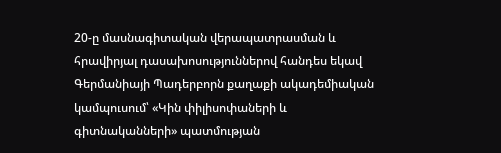20-ը մասնագիտական վերապատրասման և հրավիրյալ դասախոսություններով հանդես եկավ Գերմանիայի Պադերբորն քաղաքի ակադեմիական կամպուսում՝ «Կին փիլիսոփաների և գիտնականների» պատմության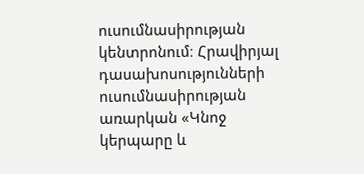ուսումնասիրության կենտրոնում։ Հրավիրյալ դասախոսությունների ուսումնասիրության առարկան «Կնոջ կերպարը և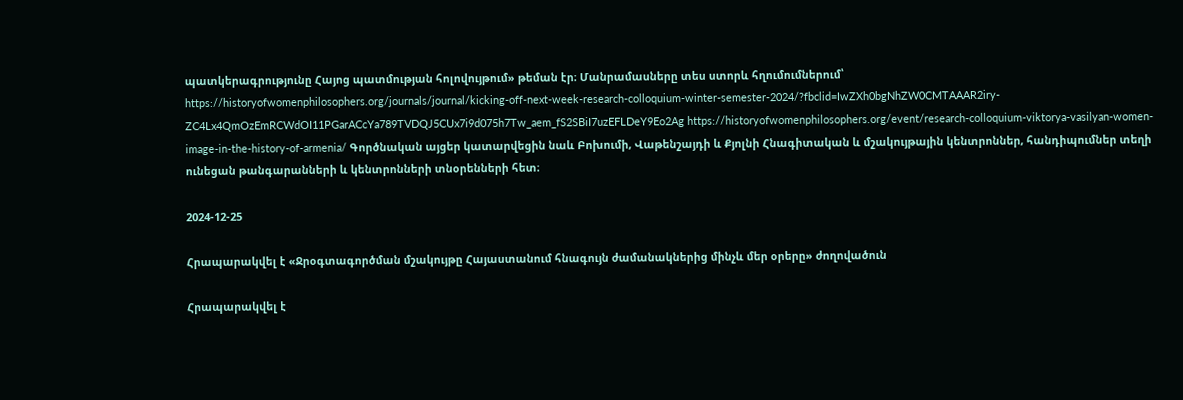պատկերագրությունը Հայոց պատմության հոլովույթում» թեման էր։ Մանրամասները տես ստորև հղումումներում՝ https://historyofwomenphilosophers.org/journals/journal/kicking-off-next-week-research-colloquium-winter-semester-2024/?fbclid=IwZXh0bgNhZW0CMTAAAR2iry-ZC4Lx4QmOzEmRCWdOI11PGarACcYa789TVDQJ5CUx7i9d075h7Tw_aem_fS2SBiI7uzEFLDeY9Eo2Ag https://historyofwomenphilosophers.org/event/research-colloquium-viktorya-vasilyan-women-image-in-the-history-of-armenia/ Գործնական այցեր կատարվեցին նաև Բոխումի, Վաթենշայդի և Քյոլնի Հնագիտական և մշակույթային կենտրոններ, հանդիպումներ տեղի ունեցան թանգարանների և կենտրոնների տնօրենների հետ։

2024-12-25

Հրապարակվել է «Ջրօգտագործման մշակույթը Հայաստանում հնագույն ժամանակներից մինչև մեր օրերը» ժողովածուն

Հրապարակվել է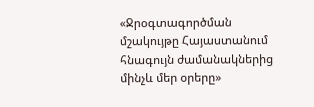«Ջրօգտագործման մշակույթը Հայաստանում հնագույն ժամանակներից մինչև մեր օրերը»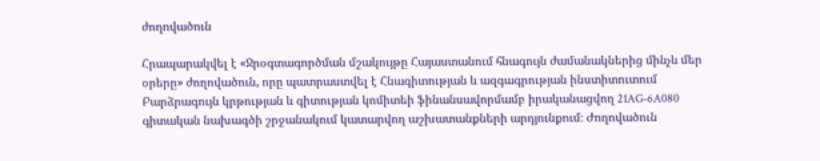ժողովածուն

Հրապարակվել է «Ջրօգտագործման մշակույթը Հայաստանում հնագույն ժամանակներից մինչև մեր օրերը» ժողովածուն, որը պատրաստվել է Հնագիտության և ազգագրության ինստիտուտում Բարձրագույն կրթության և գիտության կոմիտեի ֆինանսավորմամբ իրականացվող 21AG-6A080 գիտական նախագծի շրջանակում կատարվող աշխատանքների արդյունքում։ Ժողովածուն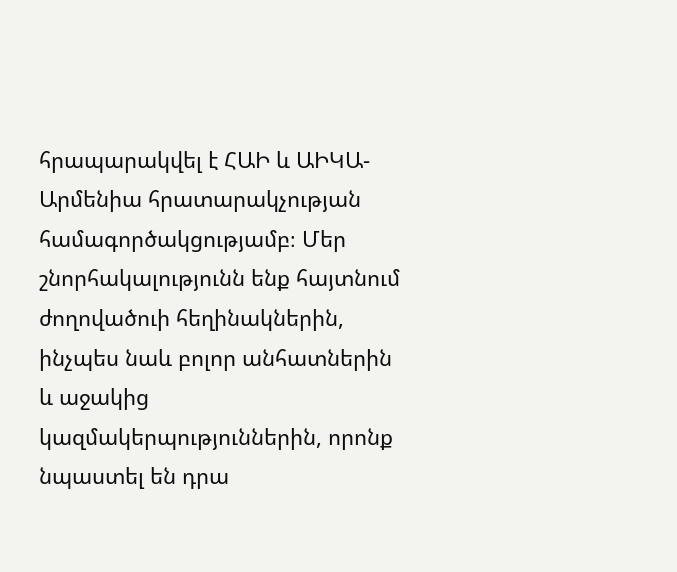հրապարակվել է ՀԱԻ և ԱԻԿԱ-Արմենիա հրատարակչության համագործակցությամբ։ Մեր շնորհակալությունն ենք հայտնում ժողովածուի հեղինակներին, ինչպես նաև բոլոր անհատներին և աջակից կազմակերպություններին, որոնք նպաստել են դրա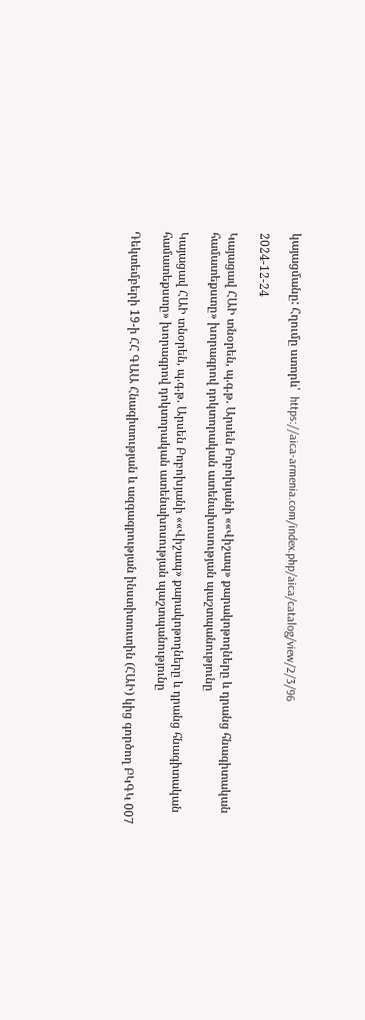կայացմանը: Հղումը ստորև՝  https://aica-armenia.com/index.php/aica/catalog/view/2/3/96

2024-12-24

Կայացավ ՀԱԻ տնօրեն, պ.գ.թ. Արսեն Բոբոխյանի ««Վիշապ» քարակոթողները և դրանց հնագիտական համատեքստը» խորագրով դոկտորական ատենախոսության պաշտպանությունը

Կայացավ ՀԱԻ տնօրեն, պ.գ.թ. Արսեն Բոբոխյանի ««Վիշապ» քարակոթողները և դրանց հնագիտական համատեքստը» խորագրով դոկտորական ատենախոսության պաշտպանությունը

Դեկտեմբերի 19-ի ՀՀ ԳԱԱ Հնագիտության և ազգագրության ինստիտուտին (ՀԱԻ) կից գործող ԲԿԳԿ 007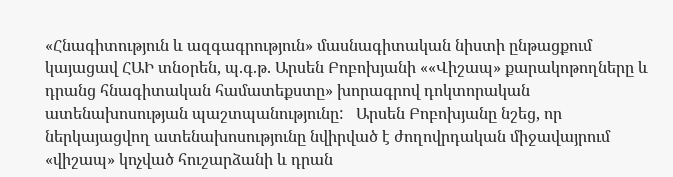«Հնագիտություն և ազգագրություն» մասնագիտական նիստի ընթացքում կայացավ ՀԱԻ տնօրեն, պ.գ.թ. Արսեն Բոբոխյանի ««Վիշապ» քարակոթողները և դրանց հնագիտական համատեքստը» խորագրով դոկտորական ատենախոսության պաշտպանությունը:   Արսեն Բոբոխյանը նշեց, որ ներկայացվող ատենախոսությունը նվիրված է ժողովրդական միջավայրում «վիշապ» կոչված հուշարձանի և դրան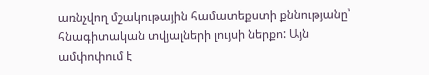առնչվող մշակութային համատեքստի քննությանը՝ հնագիտական տվյալների լույսի ներքո: Այն ամփոփում է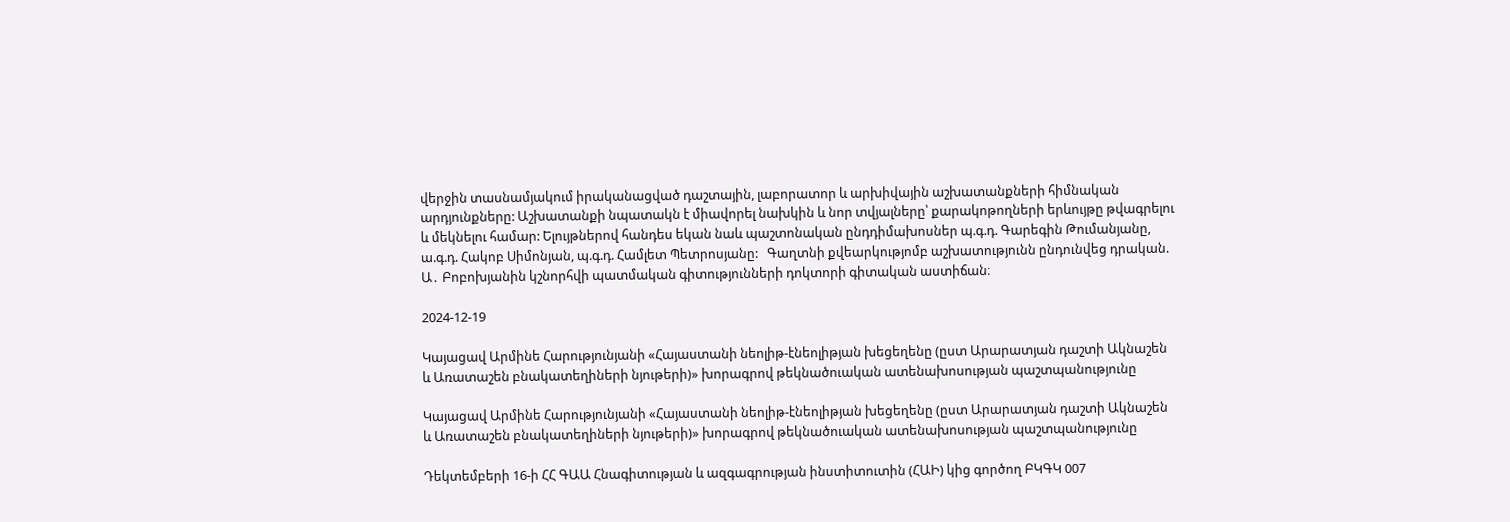վերջին տասնամյակում իրականացված դաշտային, լաբորատոր և արխիվային աշխատանքների հիմնական արդյունքները: Աշխատանքի նպատակն է միավորել նախկին և նոր տվյալները՝ քարակոթողների երևույթը թվագրելու և մեկնելու համար: Ելույթներով հանդես եկան նաև պաշտոնական ընդդիմախոսներ պ.գ.դ. Գարեգին Թումանյանը, ա.գ.դ. Հակոբ Սիմոնյան, պ.գ.դ. Համլետ Պետրոսյանը:   Գաղտնի քվեարկությոմբ աշխատությունն ընդունվեց դրական. Ա․ Բոբոխյանին կշնորհվի պատմական գիտությունների դոկտորի գիտական աստիճան։

2024-12-19

Կայացավ Արմինե Հարությունյանի «Հայաստանի նեոլիթ-էնեոլիթյան խեցեղենը (ըստ Արարատյան դաշտի Ակնաշեն և Առատաշեն բնակատեղիների նյութերի)» խորագրով թեկնածուական ատենախոսության պաշտպանությունը

Կայացավ Արմինե Հարությունյանի «Հայաստանի նեոլիթ-էնեոլիթյան խեցեղենը (ըստ Արարատյան դաշտի Ակնաշեն և Առատաշեն բնակատեղիների նյութերի)» խորագրով թեկնածուական ատենախոսության պաշտպանությունը

Դեկտեմբերի 16-ի ՀՀ ԳԱԱ Հնագիտության և ազգագրության ինստիտուտին (ՀԱԻ) կից գործող ԲԿԳԿ 007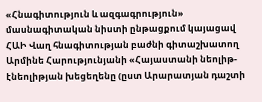«Հնագիտություն և ազգագրություն» մասնագիտական նիստի ընթացքում կայացավ  ՀԱԻ Վաղ հնագիտության բաժնի գիտաշխատող Արմինե Հարությունյանի «Հայաստանի նեոլիթ-էնեոլիթյան խեցեղենը (ըստ Արարատյան դաշտի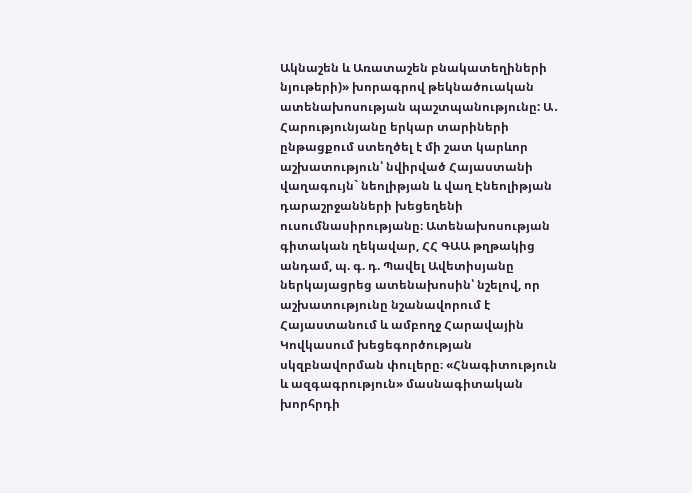Ակնաշեն և Առատաշեն բնակատեղիների նյութերի)» խորագրով թեկնածուական ատենախոսության պաշտպանությունը: Ա․ Հարությունյանը երկար տարիների ընթացքում ստեղծել է մի շատ կարևոր աշխատություն՝ նվիրված Հայաստանի վաղագույն` նեոլիթյան և վաղ Էնեոլիթյան դարաշրջանների խեցեղենի ուսումնասիրությանը։ Ատենախոսության գիտական ղեկավար, ՀՀ ԳԱԱ թղթակից անդամ, պ. գ. դ. Պավել Ավետիսյանը ներկայացրեց ատենախոսին՝ նշելով, որ աշխատությունը նշանավորում է Հայաստանում և ամբողջ Հարավային Կովկասում խեցեգործության սկզբնավորման փուլերը։ «Հնագիտություն և ազգագրություն» մասնագիտական խորհրդի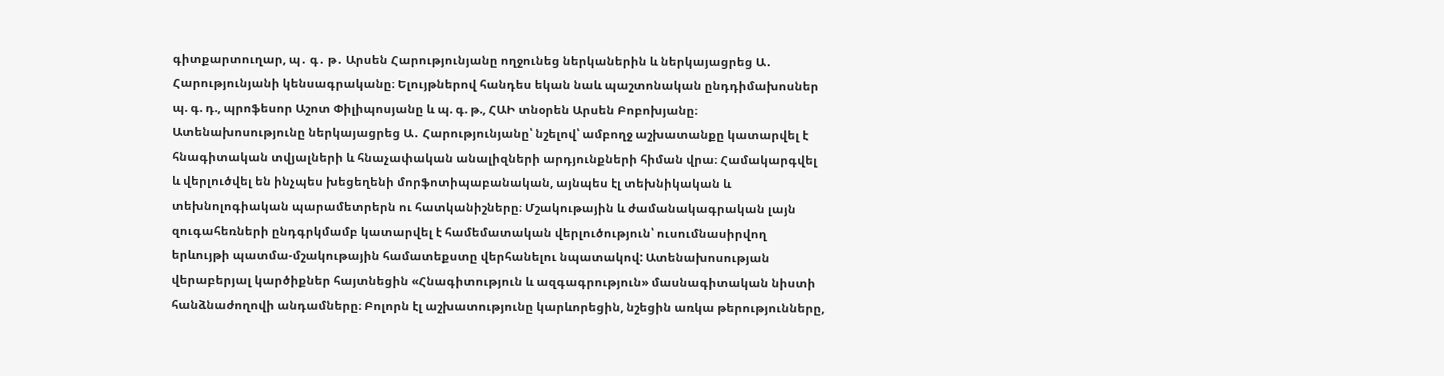գիտքարտուղար, պ․ գ․ թ․ Արսեն Հարությունյանը ողջունեց ներկաներին և ներկայացրեց Ա․ Հարությունյանի կենսագրականը։ Ելույթներով հանդես եկան նաև պաշտոնական ընդդիմախոսներ   պ. գ. դ., պրոֆեսոր Աշոտ Փիլիպոսյանը և պ. գ. թ., ՀԱԻ տնօրեն Արսեն Բոբոխյանը։ Ատենախոսությունը ներկայացրեց Ա․ Հարությունյանը՝ նշելով՝ ամբողջ աշխատանքը կատարվել է հնագիտական տվյալների և հնաչափական անալիզների արդյունքների հիման վրա։ Համակարգվել և վերլուծվել են ինչպես խեցեղենի մորֆոտիպաբանական, այնպես էլ տեխնիկական և տեխնոլոգիական պարամետրերն ու հատկանիշները։ Մշակութային և ժամանակագրական լայն զուգահեռների ընդգրկմամբ կատարվել է համեմատական վերլուծություն՝ ուսումնասիրվող երևույթի պատմա-մշակութային համատեքստը վերհանելու նպատակով: Ատենախոսության վերաբերյալ կարծիքներ հայտնեցին «Հնագիտություն և ազգագրություն» մասնագիտական նիստի հանձնաժողովի անդամները։ Բոլորն էլ աշխատությունը կարևորեցին, նշեցին առկա թերությունները,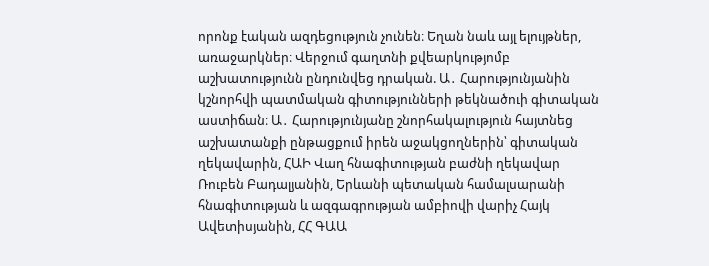որոնք էական ազդեցություն չունեն։ Եղան նաև այլ ելույթներ, առաջարկներ։ Վերջում գաղտնի քվեարկությոմբ աշխատությունն ընդունվեց դրական. Ա․ Հարությունյանին կշնորհվի պատմական գիտությունների թեկնածուի գիտական աստիճան։ Ա․ Հարությունյանը շնորհակալություն հայտնեց աշխատանքի ընթացքում իրեն աջակցողներին՝ գիտական ղեկավարին, ՀԱԻ Վաղ հնագիտության բաժնի ղեկավար Ռուբեն Բադալյանին, Երևանի պետական համալսարանի հնագիտության և ազգագրության ամբիովի վարիչ Հայկ Ավետիսյանին, ՀՀ ԳԱԱ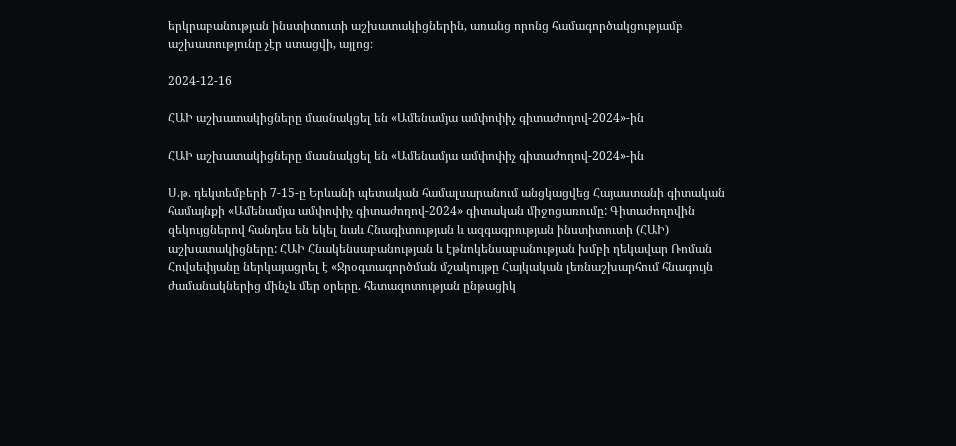երկրաբանության ինստիտուտի աշխատակիցներին, առանց որոնց համագործակցությամբ աշխատությունը չէր ստացվի, այլոց։

2024-12-16

ՀԱԻ աշխատակիցները մասնակցել են «Ամենամյա ամփոփիչ գիտաժողով-2024»-ին

ՀԱԻ աշխատակիցները մասնակցել են «Ամենամյա ամփոփիչ գիտաժողով-2024»-ին

Ս.թ. դեկտեմբերի 7-15-ը Երևանի պետական համալսարանում անցկացվեց Հայաստանի գիտական համայնքի «Ամենամյա ամփոփիչ գիտաժողով-2024» գիտական միջոցառումը: Գիտաժողովին զեկույցներով հանդես են եկել նաև Հնագիտության և ազգագրության ինստիտուտի (ՀԱԻ) աշխատակիցները: ՀԱԻ Հնակենսաբանության և էթնոկենսաբանության խմբի ղեկավար Ռոման Հովսեփյանը ներկայացրել է «Ջրօգտագործման մշակույթը Հայկական լեռնաշխարհում հնագույն ժամանակներից մինչև մեր օրերը. հետազոտության ընթացիկ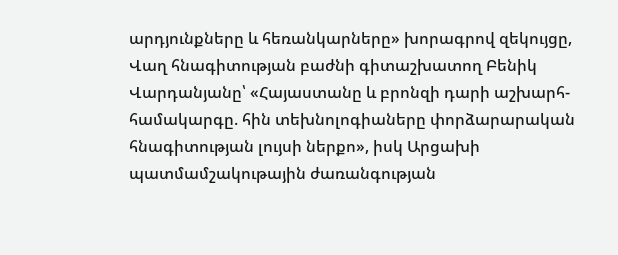արդյունքները և հեռանկարները» խորագրով զեկույցը, Վաղ հնագիտության բաժնի գիտաշխատող Բենիկ Վարդանյանը՝ «Հայաստանը և բրոնզի դարի աշխարհ-համակարգը. հին տեխնոլոգիաները փորձարարական հնագիտության լույսի ներքո», իսկ Արցախի պատմամշակութային ժառանգության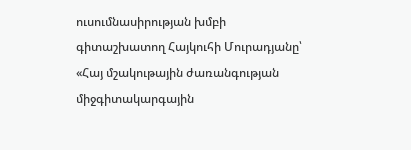ուսումնասիրության խմբի գիտաշխատող Հայկուհի Մուրադյանը՝ «Հայ մշակութային ժառանգության միջգիտակարգային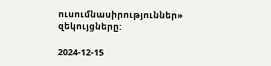ուսումնասիրություններ» զեկույցները:

2024-12-15